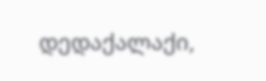დედაქალაქი,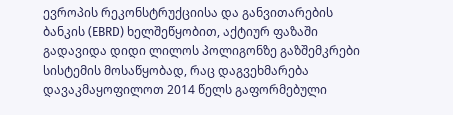ევროპის რეკონსტრუქციისა და განვითარების ბანკის (EBRD) ხელშეწყობით, აქტიურ ფაზაში გადავიდა დიდი ლილოს პოლიგონზე გაზშემკრები სისტემის მოსაწყობად, რაც დაგვეხმარება დავაკმაყოფილოთ 2014 წელს გაფორმებული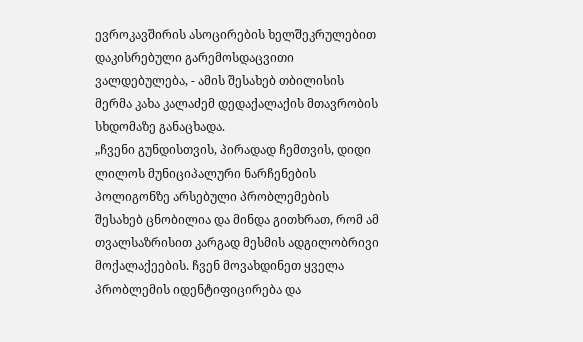ევროკავშირის ასოცირების ხელშეკრულებით დაკისრებული გარემოსდაცვითი ვალდებულება, - ამის შესახებ თბილისის მერმა კახა კალაძემ დედაქალაქის მთავრობის სხდომაზე განაცხადა.
„ჩვენი გუნდისთვის, პირადად ჩემთვის, დიდი ლილოს მუნიციპალური ნარჩენების პოლიგონზე არსებული პრობლემების შესახებ ცნობილია და მინდა გითხრათ, რომ ამ თვალსაზრისით კარგად მესმის ადგილობრივი მოქალაქეების. ჩვენ მოვახდინეთ ყველა პრობლემის იდენტიფიცირება და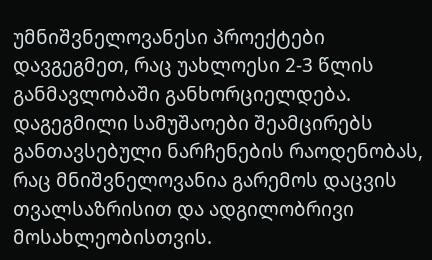უმნიშვნელოვანესი პროექტები დავგეგმეთ, რაც უახლოესი 2-3 წლის განმავლობაში განხორციელდება. დაგეგმილი სამუშაოები შეამცირებს განთავსებული ნარჩენების რაოდენობას, რაც მნიშვნელოვანია გარემოს დაცვის თვალსაზრისით და ადგილობრივი მოსახლეობისთვის.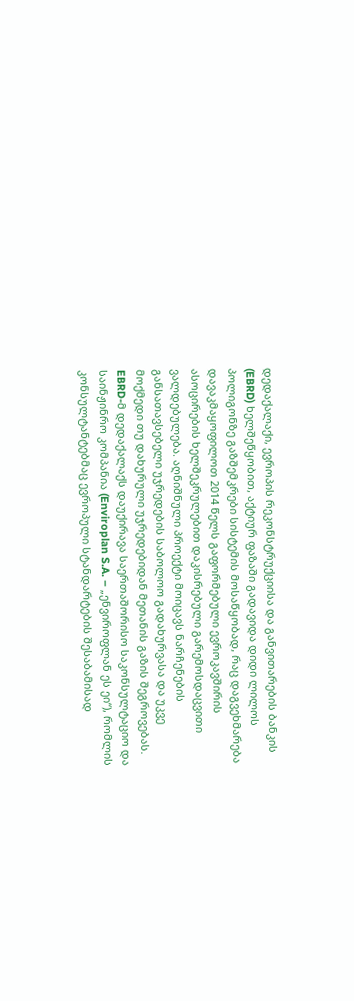დედაქალაქი, ევროპის რეკონსტრუქციისა და განვითარების ბანკის (EBRD) ხელშეწყობით, აქტიურ ფაზაში გადავიდა დიდი ლილოს პოლიგონზე გაზშემკრები სისტემის მოსაწყობად, რაც დაგვეხმარება დავაკმაყოფილოთ 2014 წელს გაფორმებული ევროკავშირის ასოცირების ხელშეკრულებით დაკისრებული გარემოსდაცვითი ვალდებულება. აღნიშნული პროექტი მოიცავს ნარჩენების განსათავსებელი უჯრედების საბოლოო გადახურვასა და უკვე მოქმედი თუ დახურული უჯრედებიდან მეთანის გაზის შეგროვებას.
EBRD-მ დედაქალაქს დაუქირავა საერთაშორისო საკონსულტაციო და საინჟინრო კომპანია (Enviroplan S.A. – „ენვიროფლან ეს ეი“), რომლის კონსულტანტებმაც ევროპული სტანდარტების შესაბამისად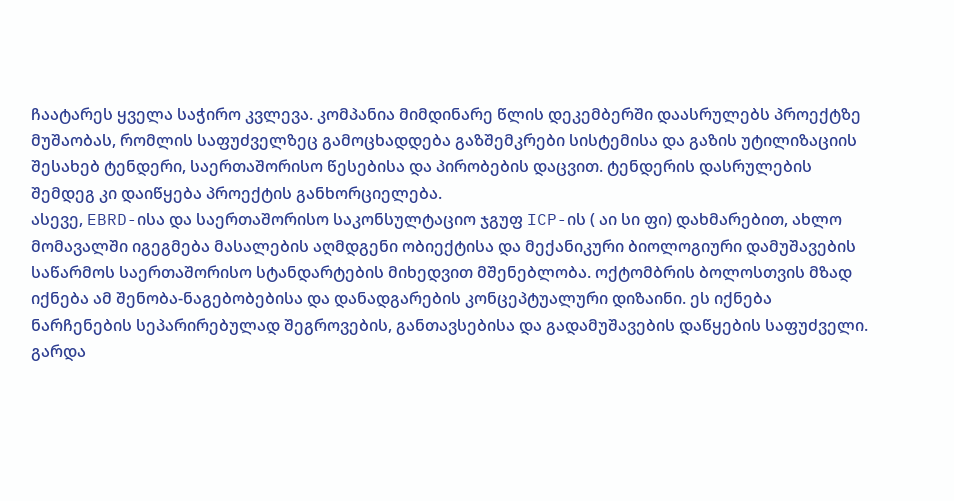ჩაატარეს ყველა საჭირო კვლევა. კომპანია მიმდინარე წლის დეკემბერში დაასრულებს პროექტზე მუშაობას, რომლის საფუძველზეც გამოცხადდება გაზშემკრები სისტემისა და გაზის უტილიზაციის შესახებ ტენდერი, საერთაშორისო წესებისა და პირობების დაცვით. ტენდერის დასრულების შემდეგ კი დაიწყება პროექტის განხორციელება.
ასევე, EBRD-ისა და საერთაშორისო საკონსულტაციო ჯგუფ ICP-ის ( აი სი ფი) დახმარებით, ახლო მომავალში იგეგმება მასალების აღმდგენი ობიექტისა და მექანიკური ბიოლოგიური დამუშავების საწარმოს საერთაშორისო სტანდარტების მიხედვით მშენებლობა. ოქტომბრის ბოლოსთვის მზად იქნება ამ შენობა-ნაგებობებისა და დანადგარების კონცეპტუალური დიზაინი. ეს იქნება ნარჩენების სეპარირებულად შეგროვების, განთავსებისა და გადამუშავების დაწყების საფუძველი.
გარდა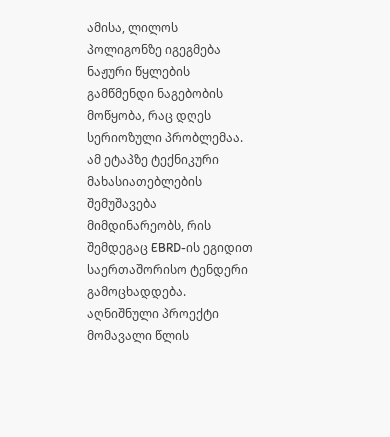ამისა, ლილოს პოლიგონზე იგეგმება ნაჟური წყლების გამწმენდი ნაგებობის მოწყობა, რაც დღეს სერიოზული პრობლემაა. ამ ეტაპზე ტექნიკური მახასიათებლების შემუშავება მიმდინარეობს, რის შემდეგაც EBRD-ის ეგიდით საერთაშორისო ტენდერი გამოცხადდება. აღნიშნული პროექტი მომავალი წლის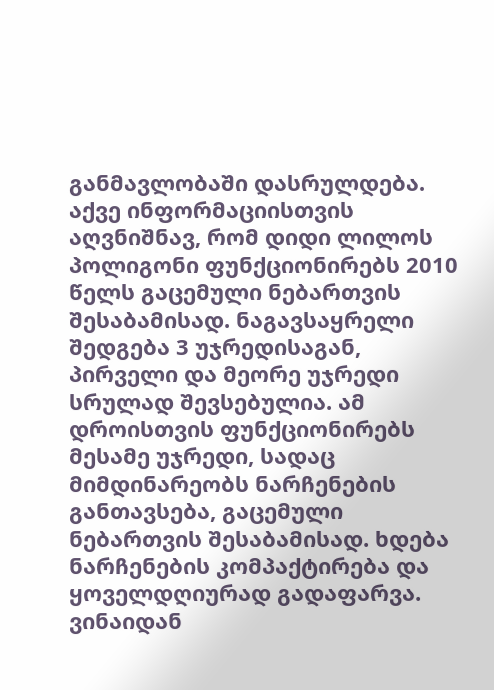განმავლობაში დასრულდება.
აქვე ინფორმაციისთვის აღვნიშნავ, რომ დიდი ლილოს პოლიგონი ფუნქციონირებს 2010 წელს გაცემული ნებართვის შესაბამისად. ნაგავსაყრელი შედგება 3 უჯრედისაგან, პირველი და მეორე უჯრედი სრულად შევსებულია. ამ დროისთვის ფუნქციონირებს მესამე უჯრედი, სადაც მიმდინარეობს ნარჩენების განთავსება, გაცემული ნებართვის შესაბამისად. ხდება ნარჩენების კომპაქტირება და ყოველდღიურად გადაფარვა. ვინაიდან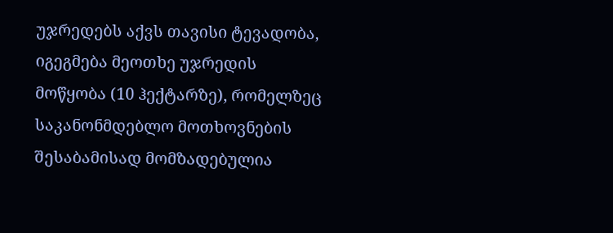უჯრედებს აქვს თავისი ტევადობა, იგეგმება მეოთხე უჯრედის მოწყობა (10 ჰექტარზე), რომელზეც საკანონმდებლო მოთხოვნების შესაბამისად მომზადებულია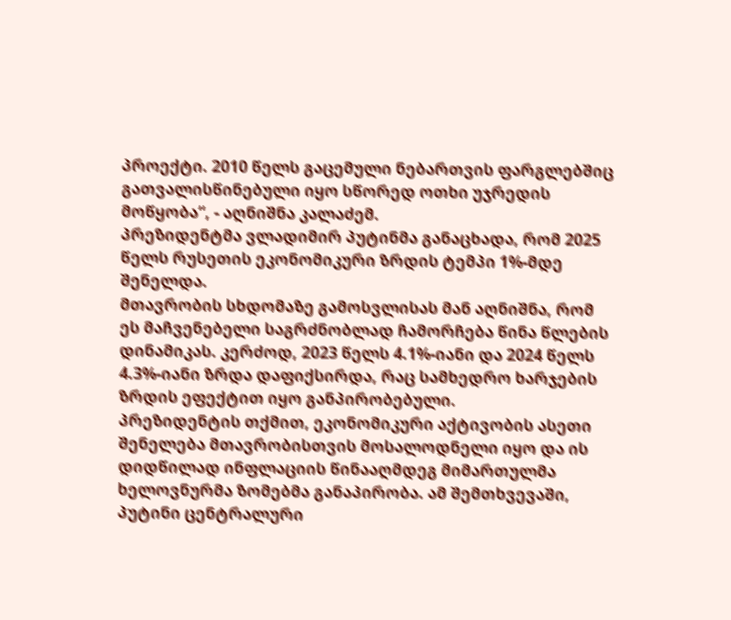პროექტი. 2010 წელს გაცემული ნებართვის ფარგლებშიც გათვალისწინებული იყო სწორედ ოთხი უჯრედის მოწყობა“, - აღნიშნა კალაძემ.
პრეზიდენტმა ვლადიმირ პუტინმა განაცხადა, რომ 2025 წელს რუსეთის ეკონომიკური ზრდის ტემპი 1%-მდე შენელდა.
მთავრობის სხდომაზე გამოსვლისას მან აღნიშნა, რომ ეს მაჩვენებელი საგრძნობლად ჩამორჩება წინა წლების დინამიკას. კერძოდ, 2023 წელს 4.1%-იანი და 2024 წელს 4.3%-იანი ზრდა დაფიქსირდა, რაც სამხედრო ხარჯების ზრდის ეფექტით იყო განპირობებული.
პრეზიდენტის თქმით, ეკონომიკური აქტივობის ასეთი შენელება მთავრობისთვის მოსალოდნელი იყო და ის დიდწილად ინფლაციის წინააღმდეგ მიმართულმა ხელოვნურმა ზომებმა განაპირობა. ამ შემთხვევაში, პუტინი ცენტრალური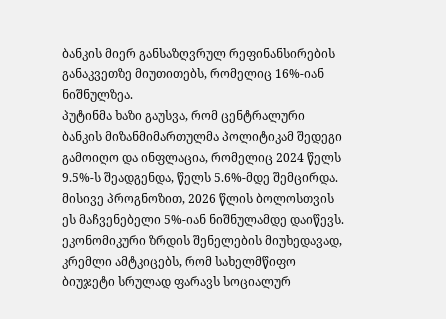ბანკის მიერ განსაზღვრულ რეფინანსირების განაკვეთზე მიუთითებს, რომელიც 16%-იან ნიშნულზეა.
პუტინმა ხაზი გაუსვა, რომ ცენტრალური ბანკის მიზანმიმართულმა პოლიტიკამ შედეგი გამოიღო და ინფლაცია, რომელიც 2024 წელს 9.5%-ს შეადგენდა, წელს 5.6%-მდე შემცირდა. მისივე პროგნოზით, 2026 წლის ბოლოსთვის ეს მაჩვენებელი 5%-იან ნიშნულამდე დაიწევს.
ეკონომიკური ზრდის შენელების მიუხედავად, კრემლი ამტკიცებს, რომ სახელმწიფო ბიუჯეტი სრულად ფარავს სოციალურ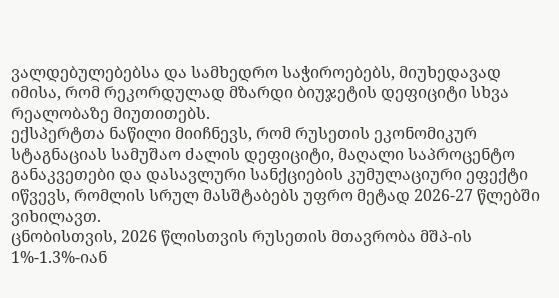ვალდებულებებსა და სამხედრო საჭიროებებს, მიუხედავად იმისა, რომ რეკორდულად მზარდი ბიუჯეტის დეფიციტი სხვა რეალობაზე მიუთითებს.
ექსპერტთა ნაწილი მიიჩნევს, რომ რუსეთის ეკონომიკურ სტაგნაციას სამუშაო ძალის დეფიციტი, მაღალი საპროცენტო განაკვეთები და დასავლური სანქციების კუმულაციური ეფექტი იწვევს, რომლის სრულ მასშტაბებს უფრო მეტად 2026-27 წლებში ვიხილავთ.
ცნობისთვის, 2026 წლისთვის რუსეთის მთავრობა მშპ-ის 1%-1.3%-იან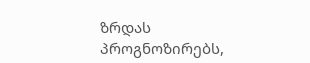ზრდას პროგნოზირებს,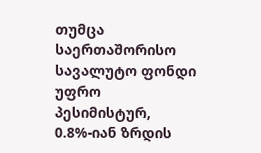თუმცა საერთაშორისო სავალუტო ფონდი უფრო პესიმისტურ, 0.8%-იან ზრდის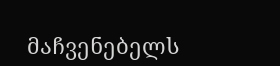მაჩვენებელს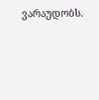ვარაუდობს.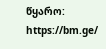წყარო: https://bm.ge/